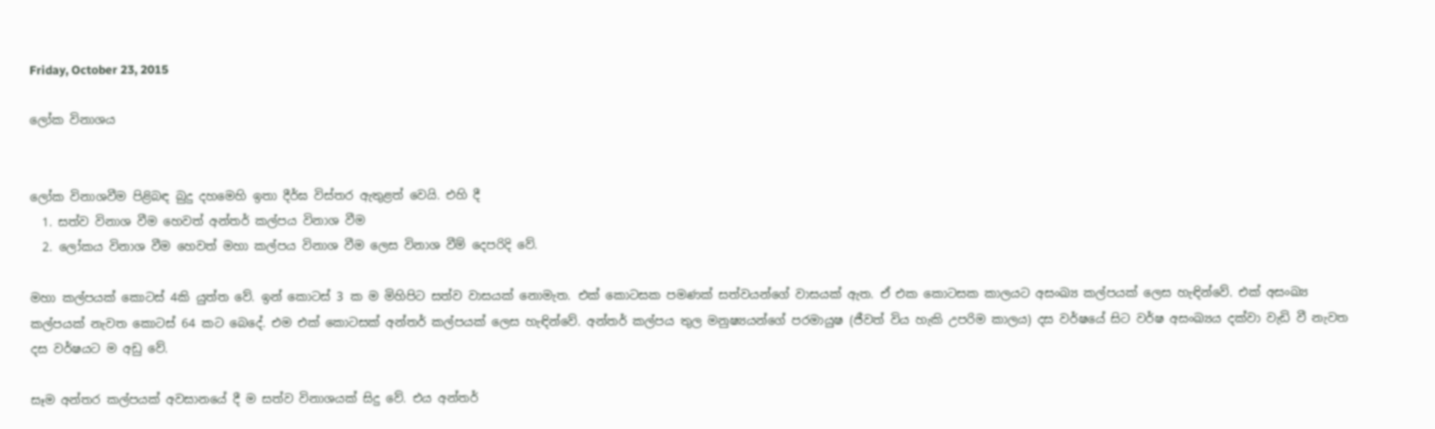Friday, October 23, 2015

ලෝක විනාශය


ලෝක විනාශවීම පිළිබඳ බුදු දහමෙහි ඉතා දීර්ඝ විස්තර ඇතුළත් වෙයි. එහි දී
  1. සත්ව විනාශ වීම හෙවත් අන්තර් කල්පය විනාශ වීම
  2. ලෝකය විනාශ වීම හෙවත් මහා කල්පය විනාශ වීම ලෙස විනාශ වීම් දෙපරිදි වේ.

මහා කල්පයක් කොටස් 4කි යුත්ත වේ. ඉන් කොටස් 3 ක ම මිහිපිට සත්ව වාසයක් නොමැත. එක් කොටසක පමණක් සත්වයන්ගේ වාසයක් ඇත. ඒ එක කොටසක කාලයට අසංඛ්‍ය කල්පයක් ලෙස හැඳින්වේ. එක් අසංඛ්‍ය කල්පයක් නැවත කොටස් 64 කට බෙදේ. එම එක් කොටසක් අන්තර් කල්පයක් ලෙස හැඳින්වේ. අන්තර් කල්පය තුල මනුෂ්‍යයන්ගේ පරමායුෂ (ජීවත් විය හැකි උපරිම කාලය) දස වර්ෂයේ සිට වර්ෂ අසංඛ්‍යය දක්වා වැඩි වී නැවත දස වර්ෂයට ම අඩු වේ.

සෑම අන්තර කල්පයක් අවසානයේ දී ම සත්ව විනාශයක් සිදු වේ. එය අන්තර්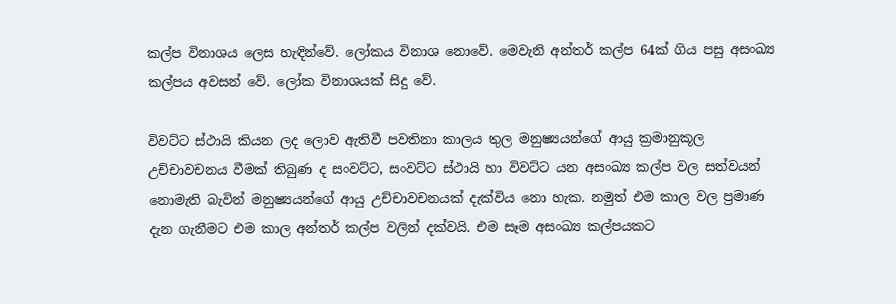කල්ප විනාශය ලෙස හැඳින්වේ. ලෝකය විනාශ නොවේ. මෙවැනි අන්තර් කල්ප 64ක් ගිය පසු අසංඛ්‍ය කල්පය අවසන් වේ. ලෝක විනාශයක් සිදු වේ.

විවට්ට ස්ථායි කියන ලද ලොව ඇතිවී පවතිනා කාලය තුල මනුෂ්‍යයන්ගේ ආයු ක්‍රමානුකූල උච්චාවචනය වීමක් තිබුණ ද සංවට්ට, සංවට්ට ස්ථායි හා විවට්ට යන අසංඛ්‍ය කල්ප වල සත්වයන් නොමැති බැවින් මනුෂ්‍යයන්ගේ ආයු උච්චාවචනයක් දැක්විය නො හැක. නමුත් එම කාල වල ප්‍රමාණ දැන ගැනීමට එම කාල අන්තර් කල්ප වලින් දක්වයි. එම සෑම අසංඛ්‍ය කල්පයකට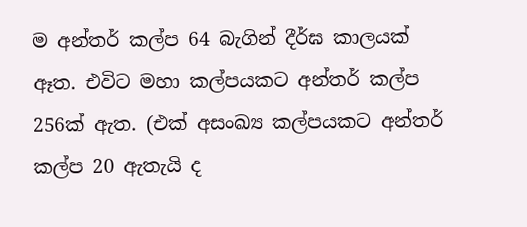ම අන්තර් කල්ප 64 බැගින් දීර්ඝ කාලයක් ඈත. එවිට මහා කල්පයකට අන්තර් කල්ප 256ක් ඇත. (එක් අසංඛ්‍ය කල්පයකට අන්තර් කල්ප 20 ඇතැයි ද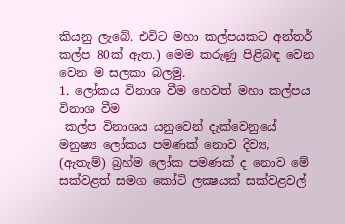කියනු ලැබේ. එවිට මහා කල්පයකට අන්තර් කල්ප 80ක් ඇත.) මෙම කරුණු පිළිබඳ වෙන වෙන ම සලකා බලමු.
1. ලෝකය විනාශ වීම හෙවත් මහා කල්පය විනාශ වීම
 කල්ප විනාශය යනුවෙන් දැක්වෙනුයේ මනුෂ්‍ය ලෝකය පමණක් නොව දිව්‍ය, (ඇතැම්) බ්‍රහ්ම ලෝක පමණක් ද නොව මේ සක්වළත් සමග කෝටි ලක්‍ෂයක් සක්වළවල්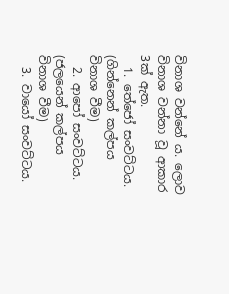විනාශ වන්නේ ය. ලොව විනාශ වන්නා වූ ආකාර 3ක් ඇත.
  1. තේජෝ සංවට්ටය. (ගින්නෙන් කල්පය විනාශ වීම)
  2. ආපෝ සංවට්ටය. (ජලයෙන් කල්පය විනාශ වීම)
  3. වායෝ සංවට්ටය.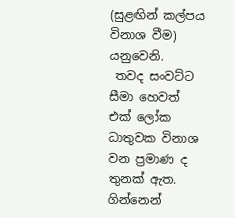(සුළඟින් කල්පය විනාශ වීම) යනුවෙනි.
 තවද සංවට්ට සීමා හෙවත් එක් ලෝක ධාතුවක විනාශ වන ප්‍රමාණ ද තුනක් ඇත. ගින්නෙන්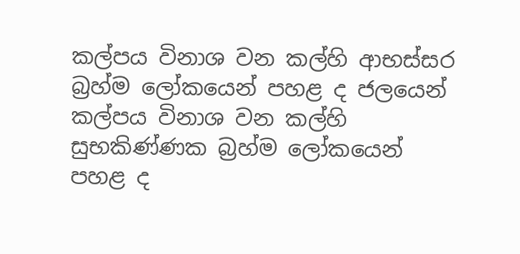කල්පය විනාශ වන කල්හි ආභස්සර බ්‍රහ්ම ලෝකයෙන් පහළ ද ජලයෙන් කල්පය විනාශ වන කල්හි සුභකිණ්ණක බ්‍රහ්ම ලෝකයෙන් පහළ ද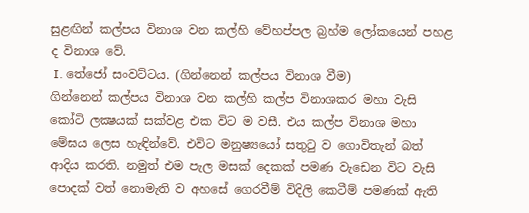සුළඟින් කල්පය විනාශ වන කල්හි වේහප්පල බ්‍රහ්ම ලෝකයෙන් පහළ ද විනාශ වේ.
 I. තේජෝ සංවට්ටය. (ගින්නෙන් කල්පය විනාශ වීම)
ගින්නෙන් කල්පය විනාශ වන කල්හි කල්ප විනාශකර මහා වැසි කෝටි ලක්‍ෂයක් සක්වළ එක විට ම වසී. එය කල්ප විනාශ මහා මේඝය ලෙස හැඳින්වේ. එවිට මනුෂ්‍යයෝ සතුටු ව ගොවිතැන් බත් ආදිය කරති. නමුත් එම පැල මසක් දෙකක් පමණ වැඩෙන විට වැසි පොදක් වත් නොමැති ව අහසේ ගෙරවීම් විදිලි කෙටීම් පමණක් ඇති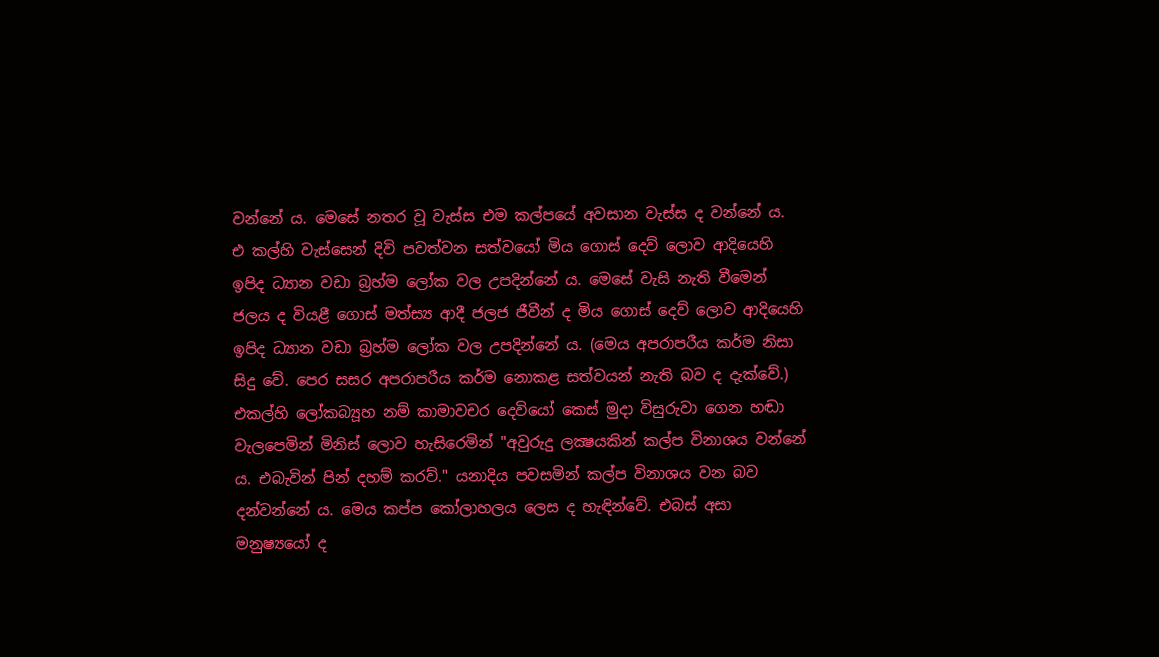වන්නේ ය. මෙසේ නතර වූ වැස්ස එම කල්පයේ අවසාන වැස්ස ද වන්නේ ය. එ කල්හි වැස්සෙන් දිවි පවත්වන සත්වයෝ මිය ගොස් දෙව් ලොව ආදියෙහි ඉපිද ධ්‍යාන වඩා බ්‍රහ්ම ලෝක වල උපදින්නේ ය. මෙසේ වැසි නැති වීමෙන් ජලය ද වියළී ගොස් මත්ස්‍ය ආදී ජලජ ජීවීන් ද මිය ගොස් දෙව් ලොව ආදියෙහි ඉපිද ධ්‍යාන වඩා බ්‍රහ්ම ලෝක වල උපදින්නේ ය. (මෙය අපරාපරීය කර්ම නිසා සිදු වේ. පෙර සසර අපරාපරීය කර්ම නොකළ සත්වයන් නැති බව ද දැක්වේ.)
එකල්හි ලෝකබ්‍යූහ නම් කාමාවචර දෙවියෝ කෙස් මුදා විසුරුවා ගෙන හඬා වැලපෙමින් මිනිස් ලොව හැසිරෙමින් "අවුරුදු ලක්‍ෂයකින් කල්ප විනාශය වන්නේ ය. එබැවින් පින් දහම් කරව්." යනාදිය පවසමින් කල්ප විනාශය වන බව දන්වන්නේ ය. මෙය කප්ප කෝලාහලය ලෙස ද හැඳින්වේ. එබස් අසා මනුෂ්‍යයෝ ද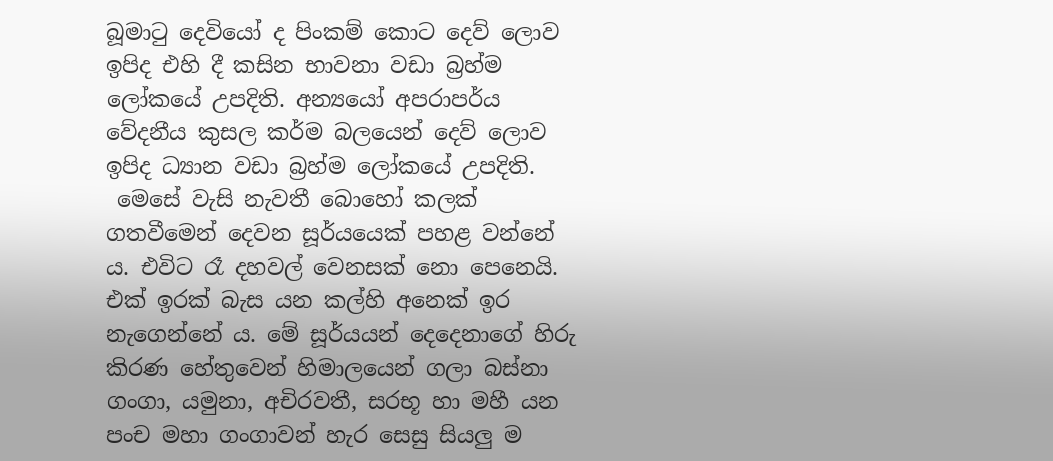බූමාටු දෙවියෝ ද පිංකම් කොට දෙව් ලොව ඉපිද එහි දී කසින භාවනා වඩා බ්‍රහ්ම ලෝකයේ උපදිති. අන්‍යයෝ අපරාපර්ය වේදනීය කුසල කර්ම බලයෙන් දෙව් ලොව ඉපිද ධ්‍යාන වඩා බ්‍රහ්ම ලෝකයේ උපදිති.
 මෙසේ වැසි නැවතී බොහෝ කලක් ගතවීමෙන් දෙවන සූර්යයෙක් පහළ වන්නේ ය. එවිට රෑ දහවල් වෙනසක් නො පෙනෙයි. එක් ඉරක් බැස යන කල්හි අනෙක් ඉර නැගෙන්නේ ය. මේ සූර්යයන් දෙදෙනාගේ හිරු කිරණ හේතුවෙන් හිමාලයෙන් ගලා බස්නා ගංගා, යමුනා, අචිරවතී, සරභූ හා මහී යන පංච මහා ගංගාවන් හැර සෙසු සියලු ම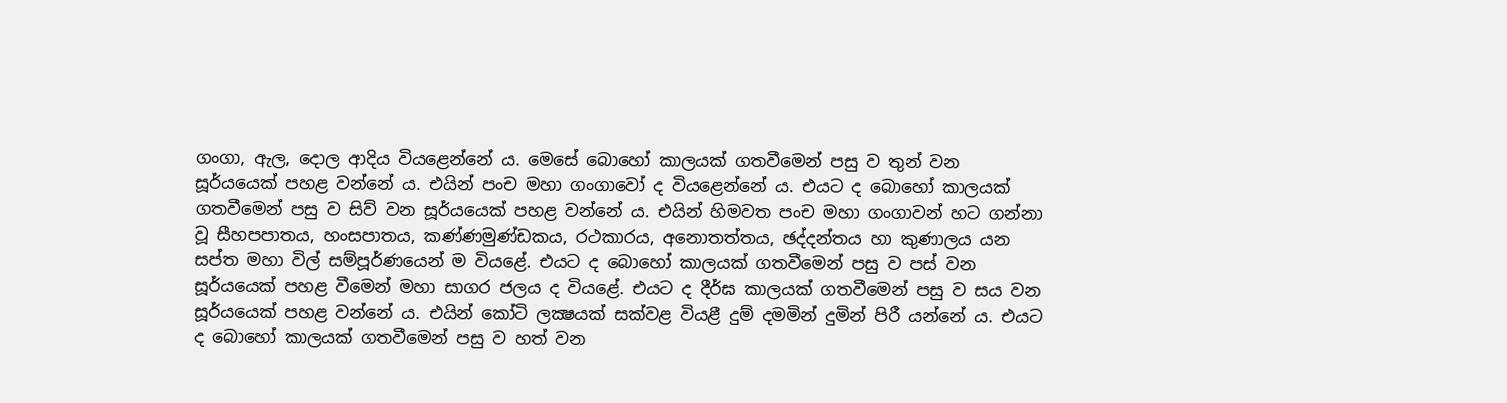ගංගා, ඇල, දොල ආදිය වියළෙන්නේ ය. මෙසේ බොහෝ කාලයක් ගතවීමෙන් පසු ව තුන් වන සූර්යයෙක් පහළ වන්නේ ය. එයින් පංච මහා ගංගාවෝ ද වියළෙන්නේ ය. එයට ද බොහෝ කාලයක් ගතවීමෙන් පසු ව සිව් වන සූර්යයෙක් පහළ වන්නේ ය. එයින් හිමවත පංච මහා ගංගාවන් හට ගන්නා වූ සීහපපාතය, හංසපාතය, කණ්ණමුණ්ඩකය, රථකාරය, අනොතත්තය, ඡද්දන්තය හා කුණාලය යන සප්ත මහා විල් සම්පූර්ණයෙන් ම වියළේ. එයට ද බොහෝ කාලයක් ගතවීමෙන් පසු ව පස් වන සූර්යයෙක් පහළ වීමෙන් මහා සාගර ජලය ද වියළේ. එයට ද දීර්ඝ කාලයක් ගතවීමෙන් පසු ව සය වන සූර්යයෙක් පහළ වන්නේ ය. එයින් කෝටි ලක්‍ෂයක් සක්වළ වියළී දුම් දමමින් දුමින් පිරී යන්නේ ය. එයට ද බොහෝ කාලයක් ගතවීමෙන් පසු ව හත් වන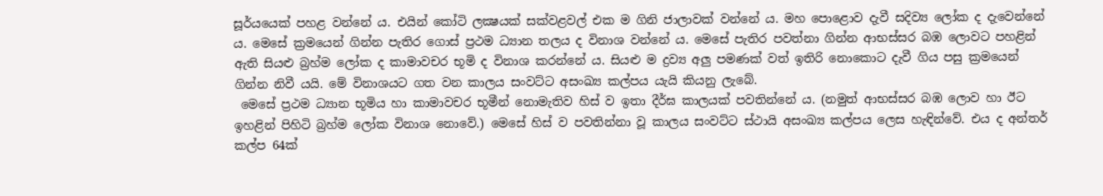සූර්යයෙක් පහළ වන්නේ ය. එයින් කෝටි ලක්‍ෂයක් සක්වළවල් එක ම ගිනි ජාලාවක් වන්නේ ය. මහ පොළොව දැවී සදිව්‍ය ලෝක ද දැවෙන්නේ ය. මෙසේ ක්‍රමයෙන් ගින්න පැතිර ගොස් ප්‍රථම ධ්‍යාන තලය ද විනාශ වන්නේ ය. මෙසේ පැතිර පවත්නා ගින්න ආභස්සර බඹ ලොවට පහළින් ඇති සියළු බ්‍රහ්ම ලෝක ද කාමාවචර භූමි ද විනාශ කරන්නේ ය. සියළු ම ද්‍රව්‍ය අලු පමණක් වත් ඉතිරි නොකොට දැවී ගිය පසු ක්‍රමයෙන් ගින්න නිවී යයි. මේ විනාශයට ගත වන කාලය සංවට්ට අසංඛ්‍ය කල්පය යැයි කියනු ලැබේ.
 මෙසේ ප්‍රථම ධ්‍යාන භූමිය හා කාමාවචර භූමීන් නොමැතිව හිස් ව ඉතා දීර්ඝ කාලයක් පවතින්නේ ය. (නමුත් ආභස්සර බඹ ලොව හා ඊට ඉහළින් පිහිටි බ්‍රහ්ම ලෝක විනාශ නොවේ.) මෙසේ හිස් ව පවතින්නා වූ කාලය සංවට්ට ස්ථායි අසංඛ්‍ය කල්පය ලෙස හැඳින්වේ. එය ද අන්තර් කල්ප 64ක්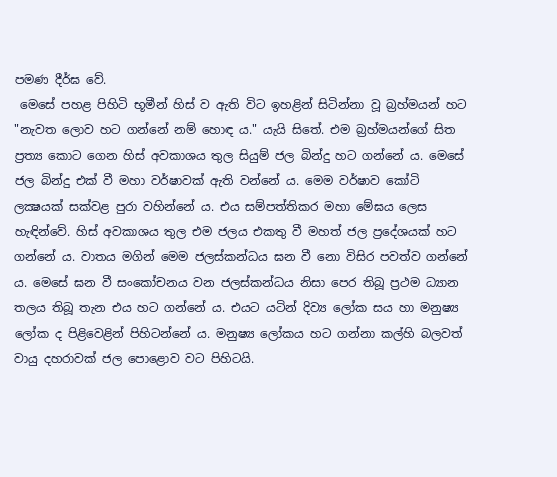පමණ දීර්ඝ වේ.
 මෙසේ පහළ පිහිටි භූමීන් හිස් ව ඇති විට ඉහළින් සිටින්නා වූ බ්‍රහ්මයන් හට "නැවත ලොව හට ගන්නේ නම් හොඳ ය." යැයි සිතේ. එම බ්‍රහ්මයන්ගේ සිත ප්‍රත්‍ය කොට ගෙන හිස් අවකාශය තුල සියුම් ජල බින්දු හට ගන්නේ ය. මෙසේ ජල බින්දු එක් වී මහා වර්ෂාවක් ඇති වන්නේ ය. මෙම වර්ෂාව කෝටි ලක්‍ෂයක් සක්වළ පුරා වහින්නේ ය. එය සම්පත්තිකර මහා මේඝය ලෙස හැඳින්වේ. හිස් අවකාශය තුල එම ජලය එකතු වී මහත් ජල ප්‍රදේශයක් හට ගන්නේ ය. වාතය මගින් මෙම ජලස්කන්ධය ඝන වී නො විසිර පවත්ව ගන්නේ ය. මෙසේ ඝන වී සංකෝචනය වන ජලස්කන්ධය නිසා පෙර තිබූ ප්‍රථම ධ්‍යාන තලය තිබූ තැන එය හට ගන්නේ ය. එයට යටින් දිව්‍ය ලෝක සය හා මනුෂ්‍ය ලෝක ද පිළිවෙළින් පිහිටන්නේ ය. මනුෂ්‍ය ලෝකය හට ගන්නා කල්හි බලවත් වායු දහරාවක් ජල පොළොව වට පිහිටයි.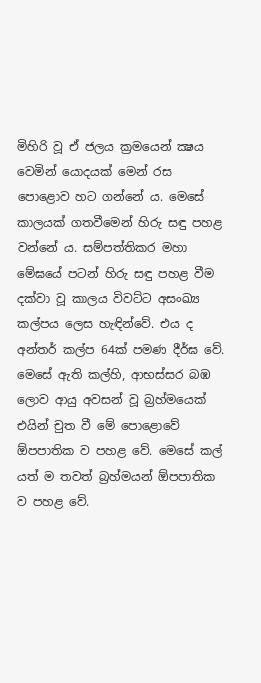මිහිරි වූ ඒ ජලය ක්‍රමයෙන් ක්‍ෂය වෙමින් යොදයක් මෙන් රස පොළොව හට ගන්නේ ය. මෙසේ කාලයක් ගතවීමෙන් හිරු සඳු පහළ වන්නේ ය. සම්පත්තිකර මහා මේඝයේ පටන් හිරු සඳු පහළ වීම දක්වා වූ කාලය විවට්ට අසංඛ්‍ය කල්පය ලෙස හැඳින්වේ. එය ද අන්තර් කල්ප 64ක් පමණ දීර්ඝ වේ.
මෙසේ ඇති කල්හි, ආභස්සර බඹ ලොව ආයු අවසන් වූ බ්‍රහ්මයෙක් එයින් චුත වී මේ පොළොවේ ඕපපාතික ව පහළ වේ. මෙසේ කල් යත් ම තවත් බ්‍රහ්මයන් ඕපපාතික ව පහළ වේ.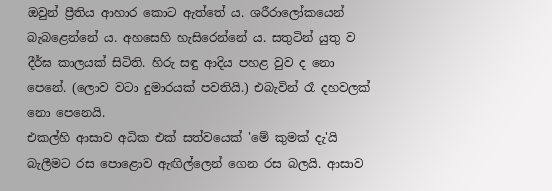ඔවුන් ප්‍රීතිය ආහාර කොට ඇත්තේ ය. ශරීරාලෝකයෙන් බැබළෙන්නේ ය. අහසෙහි හැසිරෙන්නේ ය. සතුටින් යුතු ව දීර්ඝ කාලයක් සිටිති. හිරු සඳු ආදිය පහළ වුව ද නො පෙනේ. (ලොව වටා දුමාරයක් පවතියි.) එබැවින් රෑ දහවලක් නො පෙනෙයි.
එකල්හි ආසාව අධික එක් සත්වයෙක් 'මේ කුමක් දැ'යි බැලීමට රස පොළොව ඇඟිල්ලෙන් ගෙන රස බලයි. ආසාව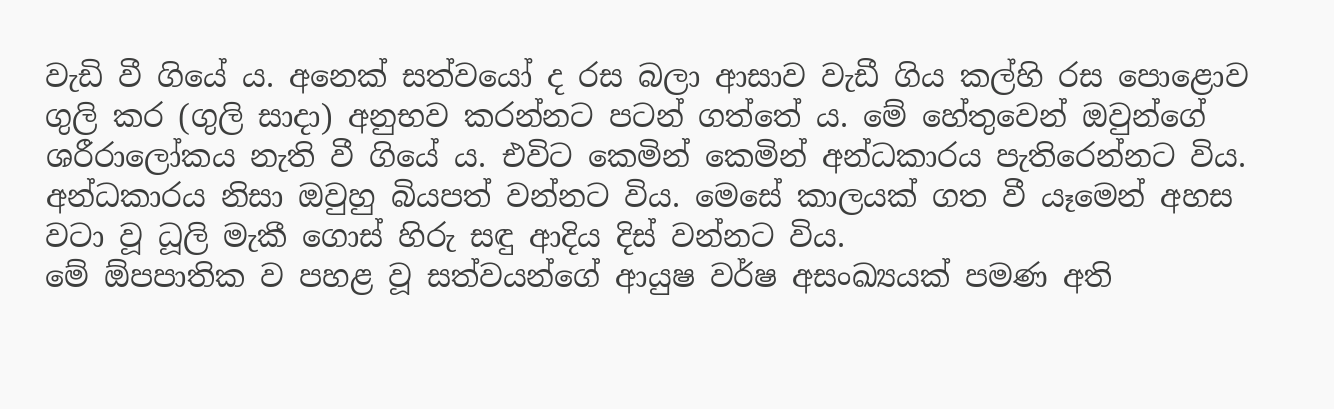වැඩි වී ගියේ ය. අනෙක් සත්වයෝ ද රස බලා ආසාව වැඩී ගිය කල්හි රස පොළොව ගුලි කර (ගුලි සාදා) අනුභව කරන්නට පටන් ගත්තේ ය. මේ හේතුවෙන් ඔවුන්ගේ ශරීරාලෝකය නැති වී ගියේ ය. එවිට කෙමින් කෙමින් අන්ධකාරය පැතිරෙන්නට විය. අන්ධකාරය නිසා ඔවුහු බියපත් වන්නට විය. මෙසේ කාලයක් ගත වී යෑමෙන් අහස වටා වූ ධූලි මැකී ගොස් හිරු සඳු ආදිය දිස් වන්නට විය.
මේ ඕපපාතික ව පහළ වූ සත්වයන්ගේ ආයුෂ වර්ෂ අසංඛ්‍යයක් පමණ අති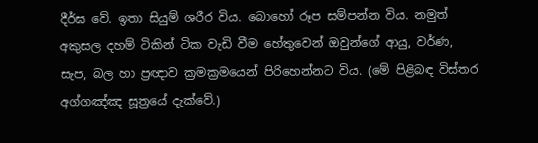දීර්ඝ වේ. ඉතා සියුම් ශරීර විය. බොහෝ රූප සම්පන්න විය. නමුත් අකුසල දහම් ටිකින් ටික වැඩි වීම හේතුවෙන් ඔවුන්ගේ ආයු, වර්ණ, සැප, බල හා ප්‍රඥාව ක්‍රමක්‍රමයෙන් පිරිහෙන්නට විය. (මේ පිළිබඳ විස්තර අග්ගඤ්ඤ සූත්‍රයේ දැක්වේ.)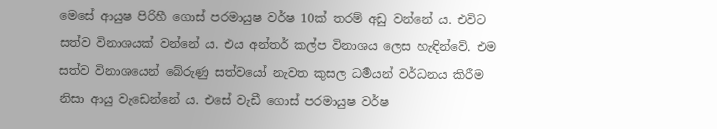මෙසේ ආයුෂ පිරිහී ගොස් පරමායුෂ වර්ෂ 10ක් තරම් අඩු වන්නේ ය. එවිට සත්ව විනාශයක් වන්නේ ය. එය අන්තර් කල්ප විනාශය ලෙස හැඳින්වේ. එම සත්ව විනාශයෙන් බේරුණු සත්වයෝ නැවත කුසල ධර්‍මයන් වර්ධනය කිරීම නිසා ආයු වැඩෙන්නේ ය. එසේ වැඩී ගොස් පරමායුෂ වර්ෂ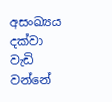අසංඛ්‍යය දක්වා වැඩි වන්නේ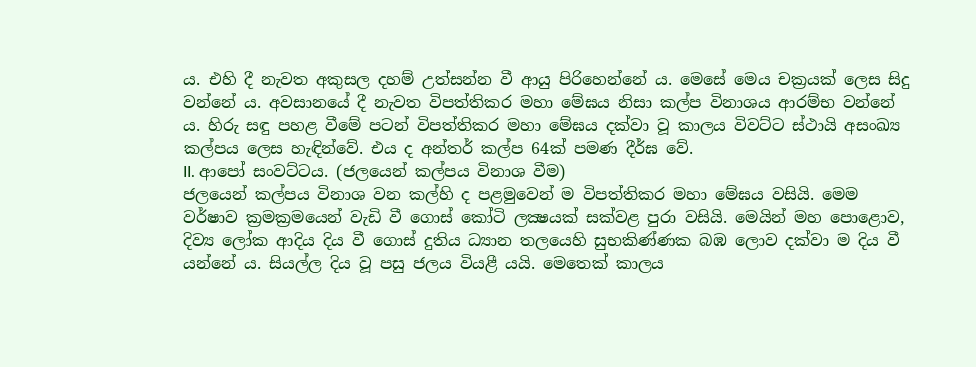ය. එහි දී නැවත අකුසල දහම් උත්සන්න වී ආයු පිරිහෙන්නේ ය. මෙසේ මෙය චක්‍රයක් ලෙස සිදු වන්නේ ය. අවසානයේ දී නැවත විපත්තිකර මහා මේඝය නිසා කල්ප විනාශය ආරම්භ වන්නේ ය. හිරු සඳු පහළ වීමේ පටන් විපත්තිකර මහා මේඝය දක්වා වූ කාලය විවට්ට ස්ථායි අසංඛ්‍ය කල්පය ලෙස හැඳින්වේ. එය ද අන්තර් කල්ප 64ක් පමණ දීර්ඝ වේ.
II. ආපෝ සංවට්ටය. (ජලයෙන් කල්පය විනාශ වීම)
ජලයෙන් කල්පය විනාශ වන කල්හි ද පළමුවෙන් ම විපත්තිකර මහා මේඝය වසියි. මෙම වර්ෂාව ක්‍රමක්‍රමයෙන් වැඩි වී ගොස් කෝටි ලක්‍ෂයක් සක්වළ පුරා වසියි. මෙයින් මහ පොළොව, දිව්‍ය ලෝක ආදිය දිය වී ගොස් දුතිය ධ්‍යාන තලයෙහි සුභකිණ්ණක බඹ ලොව දක්වා ම දිය වී යන්නේ ය. සියල්ල දිය වූ පසු ජලය වියළී යයි. මෙතෙක් කාලය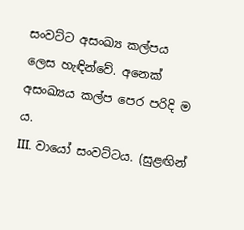සංවට්ට අසංඛ්‍ය කල්පය ලෙස හැඳින්වේ. අනෙක් අසංඛ්‍යය කල්ප පෙර පරිදි ම ය.
III. වායෝ සංවට්ටය. (සුළඟින්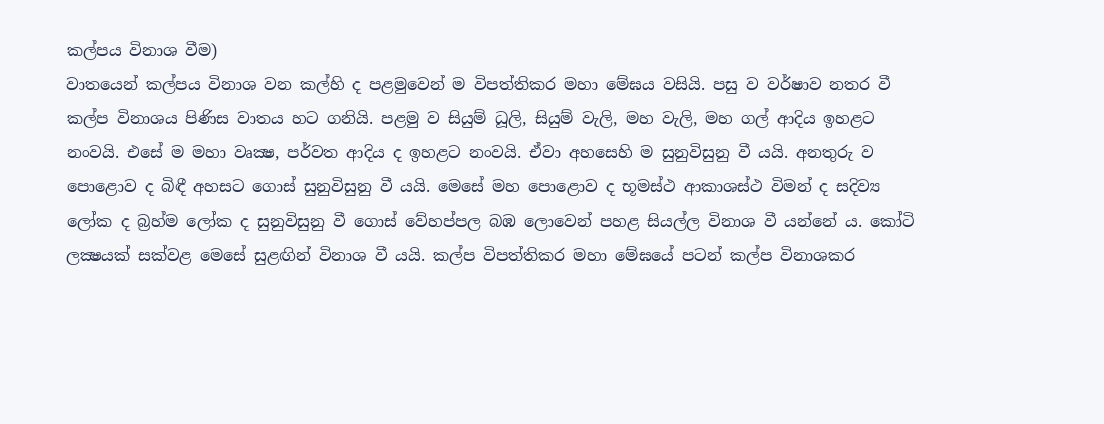කල්පය විනාශ වීම)
වාතයෙන් කල්පය විනාශ වන කල්හි ද පළමුවෙන් ම විපත්තිකර මහා මේඝය වසියි. පසු ව වර්ෂාව නතර වී කල්ප විනාශය පිණිස වාතය හට ගනියි. පළමු ව සියුම් ධූලි, සියුම් වැලි, මහ වැලි, මහ ගල් ආදිය ඉහළට නංවයි. එසේ ම මහා වෘක්‍ෂ, පර්වත ආදිය ද ඉහළට නංවයි. ඒවා අහසෙහි ම සුනුවිසුනු වී යයි. අනතුරු ව පොළොව ද බිඳී අහසට ගොස් සුනුවිසුනු වී යයි. මෙසේ මහ පොළොව ද භූමස්ථ ආකාශස්ථ විමන් ද සදිව්‍ය ලෝක ද බ්‍රහ්ම ලෝක ද සුනුවිසුනු වී ගොස් වේහප්පල බඹ ලොවෙන් පහළ සියල්ල විනාශ වී යන්නේ ය. කෝටි ලක්‍ෂයක් සක්වළ මෙසේ සුළඟින් විනාශ වී යයි. කල්ප විපත්තිකර මහා මේඝයේ පටන් කල්ප විනාශකර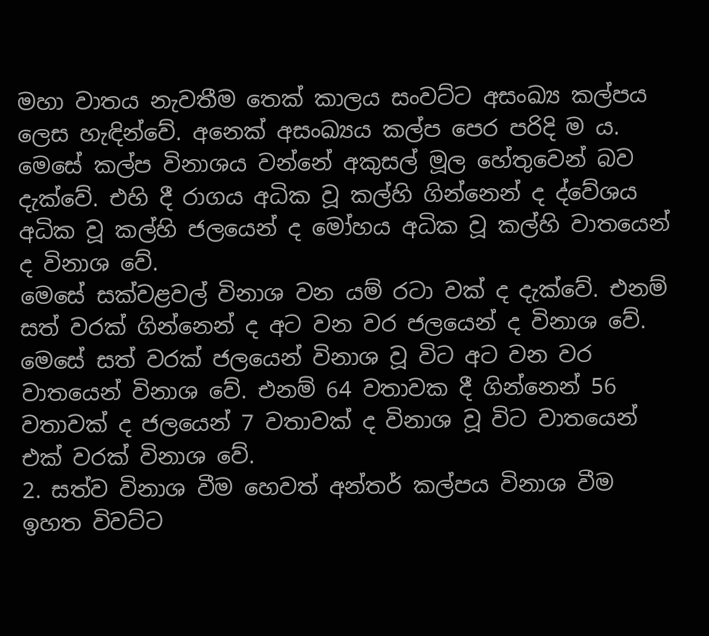මහා වාතය නැවතීම තෙක් කාලය සංවට්ට අසංඛ්‍ය කල්පය ලෙස හැඳින්වේ. අනෙක් අසංඛ්‍යය කල්ප පෙර පරිදි ම ය.
මෙසේ කල්ප විනාශය වන්නේ අකුසල් මූල හේතුවෙන් බව දැක්වේ. එහි දී රාගය අධික වූ කල්හි ගින්නෙන් ද ද්වේශය අධික වූ කල්හි ජලයෙන් ද මෝහය අධික වූ කල්හි වාතයෙන් ද විනාශ වේ.
මෙසේ සක්වළවල් විනාශ වන යම් රටා වක් ද දැක්වේ. එනම් සත් වරක් ගින්නෙන් ද අට වන වර ජලයෙන් ද විනාශ වේ. මෙසේ සත් වරක් ජලයෙන් විනාශ වූ විට අට වන වර වාතයෙන් විනාශ වේ. එනම් 64 වතාවක දී ගින්නෙන් 56 වතාවක් ද ජලයෙන් 7 වතාවක් ද විනාශ වූ විට වාතයෙන් එක් වරක් විනාශ වේ.
2. සත්ව විනාශ වීම හෙවත් අන්තර් කල්පය විනාශ වීම
ඉහත විවට්ට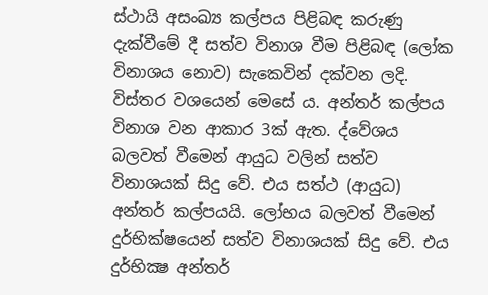ස්ථායි අසංඛ්‍ය කල්පය පිළිබඳ කරුණු දැක්වීමේ දී සත්ව විනාශ වීම පිළිබඳ (ලෝක විනාශය නොව) සැකෙවින් දක්වන ලදි. විස්තර වශයෙන් මෙසේ ය. අන්තර් කල්පය විනාශ වන ආකාර 3ක් ඇත. ද්වේශය බලවත් වීමෙන් ආයුධ වලින් සත්ව විනාශයක් සිදු වේ. එය සත්ථ (ආයුධ) අන්තර් කල්පයයි. ලෝභය බලවත් වීමෙන් දුර්භික්ෂයෙන් සත්ව විනාශයක් සිදු වේ. එය දුර්භික්‍ෂ අන්තර්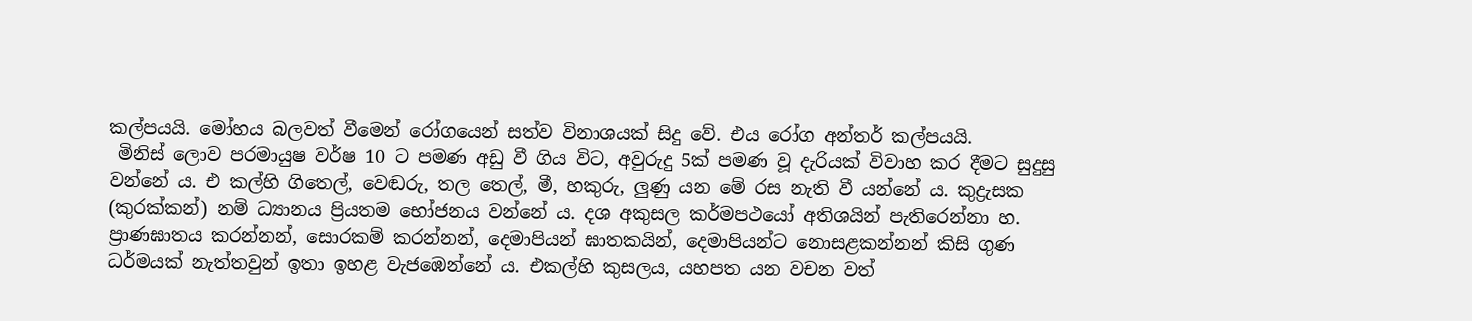කල්පයයි. මෝහය බලවත් වීමෙන් රෝගයෙන් සත්ව විනාශයක් සිදු වේ. එය රෝග අන්තර් කල්පයයි.
 මිනිස් ලොව පරමායුෂ වර්ෂ 10 ට පමණ අඩු වී ගිය විට, අවුරුදු 5ක් පමණ වූ දැරියක් විවාහ කර දීමට සුදුසු වන්නේ ය. එ කල්හි ගිතෙල්, වෙඬරු, තල තෙල්, මී, හකුරු, ලුණු යන මේ රස නැති වී යන්නේ ය. කුද්‍රැසක (කුරක්කන්) නම් ධ්‍යානය ප්‍රියතම භෝජනය වන්නේ ය. දශ අකුසල කර්මපථයෝ අතිශයින් පැතිරෙන්නා හ. ප්‍රාණඝාතය කරන්නන්, සොරකම් කරන්නන්, දෙමාපියන් ඝාතකයින්, දෙමාපියන්ට නොසළකන්නන් කිසි ගුණ ධර්මයක් නැත්තවුන් ඉතා ඉහළ වැජඹෙන්නේ ය. එකල්හි කුසලය, යහපත යන වචන වත්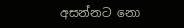අසන්නට නො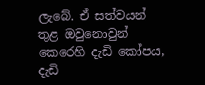ලැබේ. ඒ සත්වයන් තුළ ඔවුනොවුන් කෙරෙහි දැඩි කෝපය, දැඩි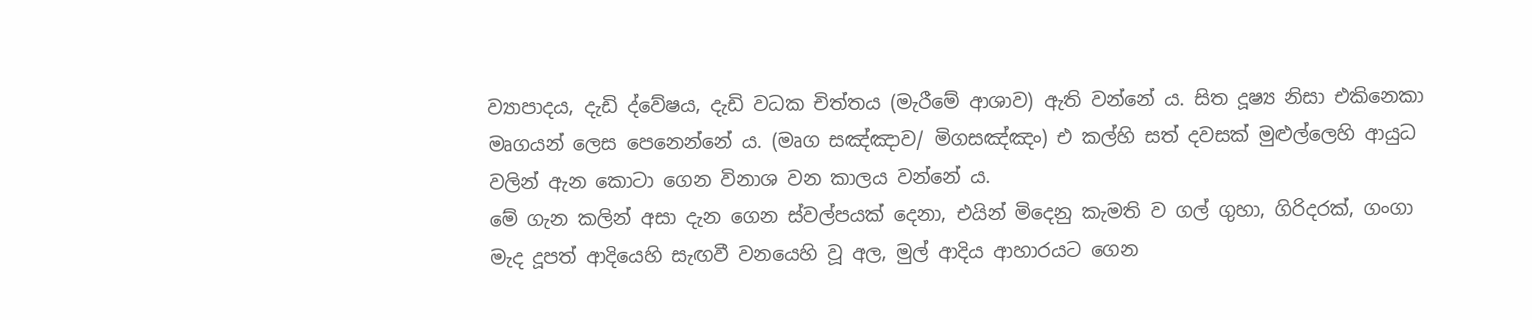ව්‍යාපාදය, දැඩි ද්වේෂය, දැඩි වධක චිත්තය (මැරීමේ ආශාව) ඇති වන්නේ ය. සිත දූෂ්‍ය නිසා එකිනෙකා මෘගයන් ලෙස පෙනෙන්නේ ය. (මෘග සඤ්ඤාව/ මිගසඤ්‌ඤං) එ කල්හි සත් දවසක් මුළුල්ලෙහි ආයුධ වලින් ඇන කොටා ගෙන විනාශ වන කාලය වන්නේ ය.
මේ ගැන කලින් අසා දැන ගෙන ස්වල්පයක් දෙනා, එයින් මිදෙනු කැමති ව ගල් ගුහා, ගිරිදරක්, ගංගා මැද දූපත් ආදියෙහි සැඟවී වනයෙහි වූ අල, මුල් ආදිය ආහාරයට ගෙන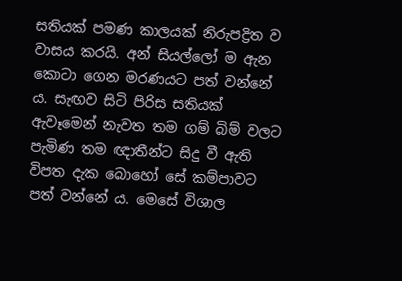සතියක් පමණ කාලයක් නිරුපද්‍රිත ව වාසය කරයි. අන් සියල්ලෝ ම ඇන කොටා ගෙන මරණයට පත් වන්නේ ය. සැඟව සිටි පිරිස සතියක් ඇවෑමෙන් නැවත තම ගම් බිම් වලට පැමිණ තම ඥාතීන්ට සිදු වී ඇති විපත දැක බොහෝ සේ කම්පාවට පත් වන්නේ ය. මෙසේ විශාල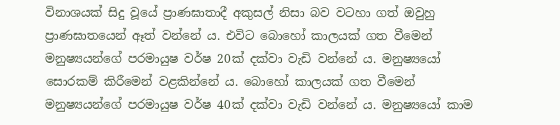විනාශයක් සිදු වූයේ ප්‍රාණඝාතාදී අකුසල් නිසා බව වටහා ගත් ඔවුහු ප්‍රාණඝාතයෙන් ඈත් වන්නේ ය. එවිට බොහෝ කාලයක් ගත වීමෙන් මනුෂ්‍යයන්ගේ පරමායුෂ වර්ෂ 20ක් දක්වා වැඩි වන්නේ ය. මනුෂ්‍යයෝ සොරකම් කිරීමෙන් වළකින්නේ ය. බොහෝ කාලයක් ගත වීමෙන් මනුෂ්‍යයන්ගේ පරමායුෂ වර්ෂ 40ක් දක්වා වැඩි වන්නේ ය. මනුෂ්‍යයෝ කාම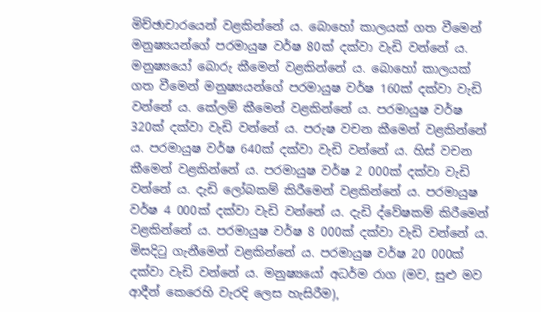මිච්ඡාචාරයෙන් වළකින්නේ ය. බොහෝ කාලයක් ගත වීමෙන් මනුෂ්‍යයන්ගේ පරමායුෂ වර්ෂ 80ක් දක්වා වැඩි වන්නේ ය. මනුෂ්‍යයෝ බොරු කීමෙන් වළකින්නේ ය. බොහෝ කාලයක් ගත වීමෙන් මනුෂ්‍යයන්ගේ පරමායුෂ වර්ෂ 160ක් දක්වා වැඩි වන්නේ ය. කේලම් කීමෙන් වළකින්නේ ය. පරමායුෂ වර්ෂ 320ක් දක්වා වැඩි වන්නේ ය. පරුෂ වචන කීමෙන් වළකින්නේ ය. පරමායුෂ වර්ෂ 640ක් දක්වා වැඩි වන්නේ ය. හිස් වචන කීමෙන් වළකින්නේ ය. පරමායුෂ වර්ෂ 2 000ක් දක්වා වැඩි වන්නේ ය. දැඩි ලෝබකම් කිරීමෙන් වළකින්නේ ය. පරමායුෂ වර්ෂ 4 000ක් දක්වා වැඩි වන්නේ ය. දැඩි ද්වේෂකම් කිරීමෙන් වළකින්නේ ය. පරමායුෂ වර්ෂ 8 000ක් දක්වා වැඩි වන්නේ ය. මිසදිටු ගැනීමෙන් වළකින්නේ ය. පරමායුෂ වර්ෂ 20 000ක් දක්වා වැඩි වන්නේ ය. මනුෂ්‍යයෝ අධර්ම රාග (මව, සුළු මව ආදීන් කෙරෙහි වැරදි ලෙස හැසිරීම),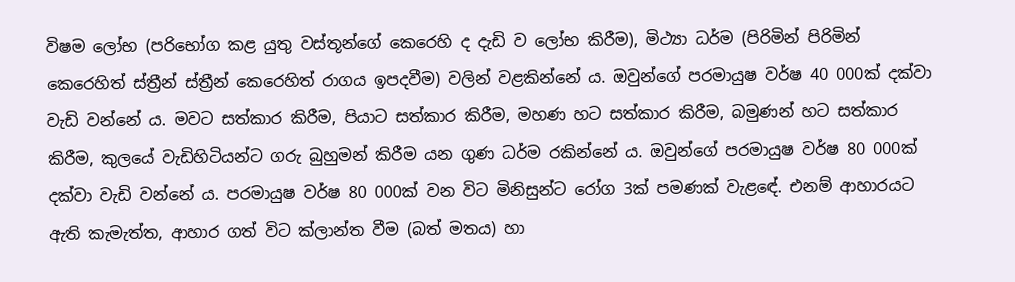විෂම ලෝභ (පරිභෝග කළ යුතු වස්තූන්ගේ කෙරෙහි ද දැඩි ව ලෝභ කිරීම), මිථ්‍යා ධර්ම (පිරිමින් පිරිමින් කෙරෙහිත් ස්ත්‍රීන් ස්ත්‍රීන් කෙරෙහිත් රාගය ඉපදවීම) වලින් වළකින්නේ ය. ඔවුන්ගේ පරමායුෂ වර්ෂ 40 000ක් දක්වා වැඩි වන්නේ ය. මවට සත්කාර කිරීම, පියාට සත්කාර කිරීම, මහණ හට සත්කාර කිරීම, බමුණන් හට සත්කාර කිරීම, කුලයේ වැඩිහිටියන්ට ගරු බුහුමන් කිරීම යන ගුණ ධර්ම රකින්නේ ය. ඔවුන්ගේ පරමායුෂ වර්ෂ 80 000ක් දක්වා වැඩි වන්නේ ය. පරමායුෂ වර්ෂ 80 000ක් වන විට මිනිසුන්ට රෝග 3ක් පමණක් වැළඳේ. එනම් ආහාරයට ඇති කැමැත්ත, ආහාර ගත් විට ක්ලාන්ත වීම (බත් මතය) හා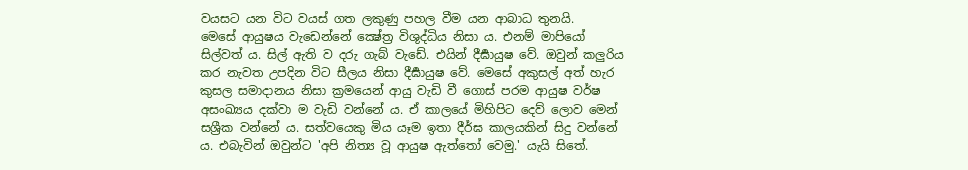වයසට යන විට වයස් ගත ලකුණු පහල වීම යන ආබාධ තුනයි.
මෙසේ ආයුෂය වැඩෙන්නේ ක්‍ෂේත්‍ර විශුද්ධිය නිසා ය. එනම් මාපියෝ සිල්වත් ය. සිල් ඇති ව දරු ගැබ් වැඩේ. එයින් දීර්‍ඝායුෂ වේ. ඔවුන් කලුරිය කර නැවත උපදින විට සීලය නිසා දීර්‍ඝායුෂ වේ. මෙසේ අකුසල් අත් හැර කුසල සමාදානය නිසා ක්‍රමයෙන් ආයු වැඩි වී ගොස් පරම ආයුෂ වර්ෂ අසංඛ්‍යය දක්වා ම වැඩි වන්නේ ය. ඒ කාලයේ මිහිපිට දෙව් ලොව මෙන් සශ්‍රීක වන්නේ ය. සත්වයෙකු මිය යෑම ඉතා දීර්ඝ කාලයකින් සිදු වන්නේ ය. එබැවින් ඔවුන්ට 'අපි නිත්‍ය වූ ආයුෂ ඇත්තෝ වෙමු.' යැයි සිතේ.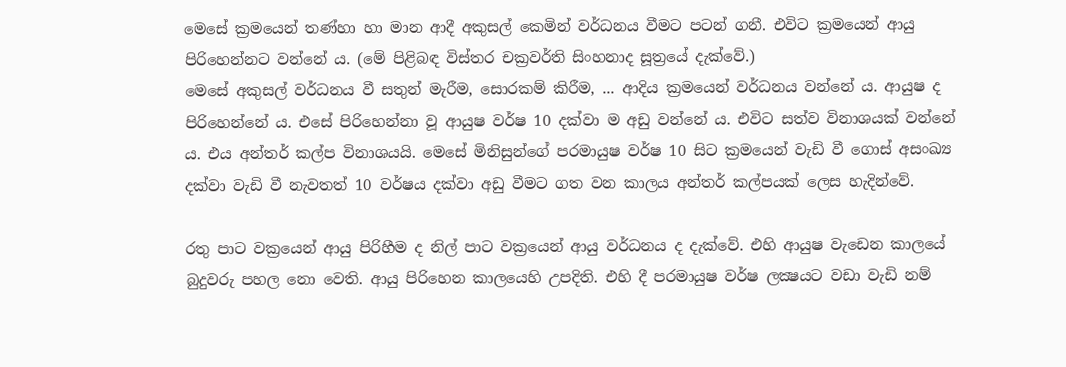මෙසේ ක්‍රමයෙන් තණ්හා හා මාන ආදී අකුසල් කෙමින් වර්ධනය වීමට පටන් ගනී. එවිට ක්‍රමයෙන් ආයු පිරිහෙන්නට වන්නේ ය. (මේ පිළිබඳ විස්තර චක්‍රවර්ති සිංහනාද සූත්‍රයේ දැක්වේ.)
මෙසේ අකුසල් වර්ධනය වී සතුන් මැරීම, සොරකම් කිරීම, ... ආදිය ක්‍රමයෙන් වර්ධනය වන්නේ ය. ආයුෂ ද පිරිහෙන්නේ ය. එසේ පිරිහෙන්නා වූ ආයුෂ වර්ෂ 10 දක්වා ම අඩු වන්නේ ය. එවිට සත්ව විනාශයක් වන්නේ ය. එය අන්තර් කල්ප විනාශයයි. මෙසේ මිනිසුන්ගේ පරමායුෂ වර්ෂ 10 සිට ක්‍රමයෙන් වැඩි වී ගොස් අසංඛ්‍ය දක්වා වැඩි වී නැවතත් 10 වර්ෂය දක්වා අඩු වීමට ගත වන කාලය අන්තර් කල්පයක් ලෙස හැදින්වේ.

රතු පාට වක්‍රයෙන් ආයු පිරිහීම ද නිල් පාට වක්‍රයෙන් ආයු වර්ධනය ද දැක්වේ. එහි ආයුෂ වැඩෙන කාලයේ බුදුවරු පහල නො වෙති. ආයු පිරිහෙන කාලයෙහි උපදිති. එහි දී පරමායුෂ වර්ෂ ලක්‍ෂයට වඩා වැඩි නම්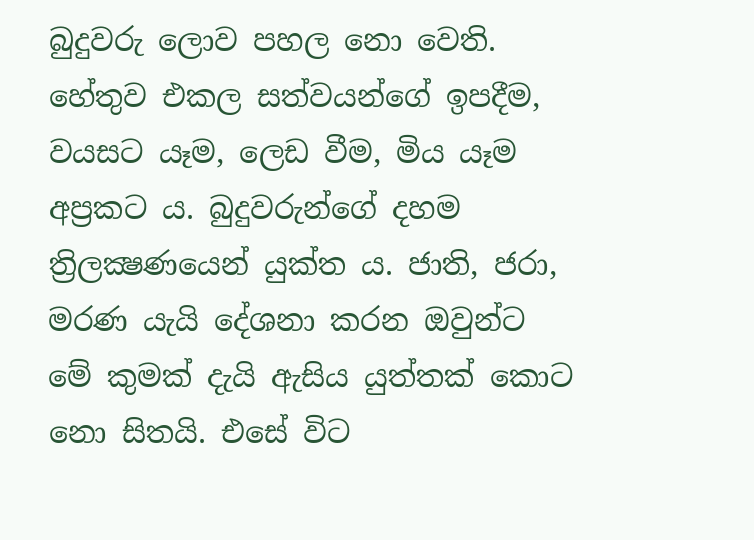බුදුවරු ලොව පහල නො වෙති. හේතුව එකල සත්වයන්ගේ ඉපදීම, වයසට යෑම, ලෙඩ වීම, මිය යෑම අප්‍රකට ය. බුදුවරුන්ගේ දහම ත්‍රිලක්‍ෂණයෙන් යුක්ත ය. ජාති, ජරා, මරණ යැයි දේශනා කරන ඔවුන්ට මේ කුමක් දැයි ඇසිය යුත්තක් කොට නො සිතයි. එසේ විට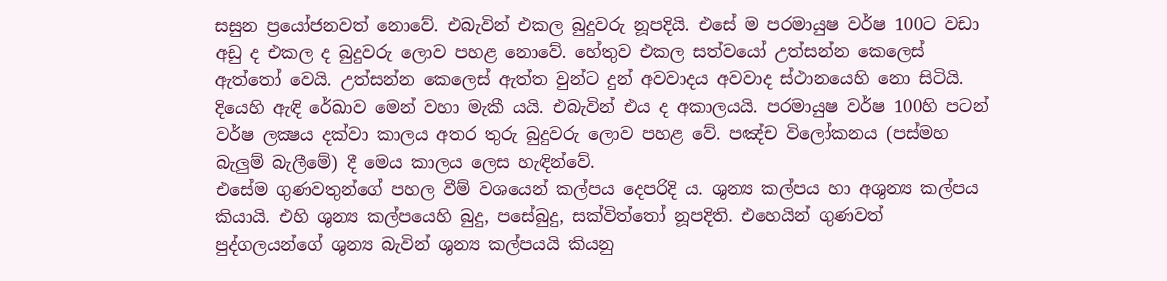සසුන ප්‍රයෝජනවත් නොවේ. එබැවින් එකල බුදුවරු නූපදියි. එසේ ම පරමායුෂ වර්ෂ 100ට වඩා අඩු ද එකල ද බුදුවරු ලොව පහළ නොවේ. හේතුව එකල සත්වයෝ උත්සන්න කෙලෙස් ඇත්තෝ වෙයි. උත්සන්න කෙලෙස් ඇත්ත වුන්ට දුන් අවවාදය අවවාද ස්ථානයෙහි නො සිටියි. දියෙහි ඇඳි රේඛාව මෙන් වහා මැකී යයි. එබැවින් එය ද අකාලයයි. පරමායුෂ වර්ෂ 100හි පටන් වර්ෂ ලක්‍ෂය දක්වා කාලය අතර තුරු බුදුවරු ලොව පහළ වේ. පඤ්ච විලෝකනය (පස්මහ බැලුම් බැලීමේ) දී මෙය කාලය ලෙස හැඳින්වේ.
එසේම ගුණවතුන්ගේ පහල වීම් වශයෙන් කල්පය දෙපරිදි ය. ශුන්‍ය කල්පය හා අශුන්‍ය කල්පය කියායි. එහි ශුන්‍ය කල්පයෙහි බුදු, පසේබුදු, සක්විත්තෝ නූපදිති. එහෙයින් ගුණවත් පුද්ගලයන්ගේ ශුන්‍ය බැවින් ශුන්‍ය කල්පයයි කියනු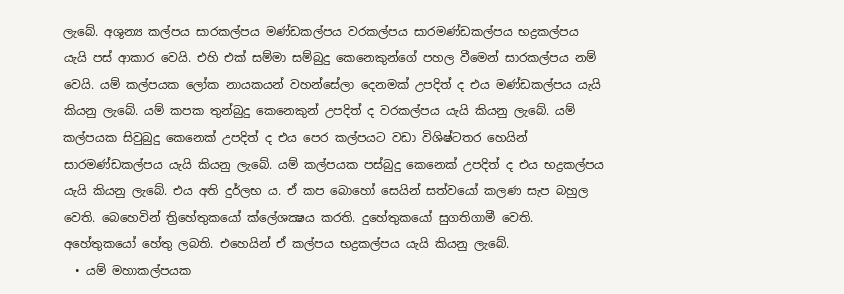ලැබේ. අශුන්‍ය කල්පය සාරකල්පය මණ්ඩකල්පය වරකල්පය සාරමණ්ඩකල්පය භද්‍රකල්පය යැයි පස් ආකාර වෙයි. එහි එක් සම්මා සම්බුදු කෙනෙකුන්ගේ පහල වීමෙන් සාරකල්පය නම් වෙයි. යම් කල්පයක ලෝක නායකයන් වහන්සේලා දෙනමක් උපදිත් ද එය මණ්ඩකල්පය යැයි කියනු ලැබේ. යම් කපක තුන්බුදු කෙනෙකුන් උපදිත් ද වරකල්පය යැයි කියනු ලැබේ. යම් කල්පයක සිවුබුදු කෙනෙක් උපදිත් ද එය පෙර කල්පයට වඩා විශිෂ්ටතර හෙයින් සාරමණ්ඩකල්පය යැයි කියනු ලැබේ. යම් කල්පයක පස්බුදු කෙනෙක් උපදිත් ද එය භද්‍රකල්පය යැයි කියනු ලැබේ. එය අති දුර්ලභ ය. ඒ කප බොහෝ සෙයින් සත්වයෝ කලණ සැප බහුල වෙති. බෙහෙවින් ත්‍රිහේතුකයෝ ක්ලේශක්‍ෂය කරති. දුහේතුකයෝ සුගතිගාමී වෙති. අහේතුකයෝ හේතු ලබති. එහෙයින් ඒ කල්පය භද්‍රකල්පය යැයි කියනු ලැබේ.
  • යම් මහාකල්පයක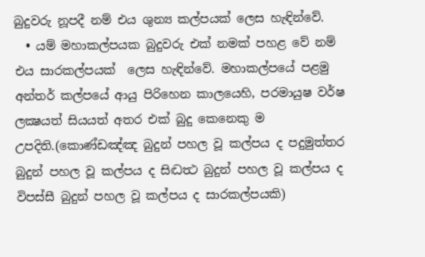බුදුවරු නූපදී නම් එය ශුන්‍ය කල්පයක් ලෙස හැඳින්වේ.
  • යම් මහාකල්පයක බුදුවරු එක් නමක් පහළ වේ නම් එය සාරකල්පයක්  ලෙස හැඳින්වේ. මහාකල්පයේ පළමු අන්තර් කල්පයේ ආයු පිරිහෙන කාලයෙහි, පරමායුෂ වර්ෂ ලක්‍ෂයත් සියයත් අතර එක් බුදු කෙනෙකු ම උපදිති.(කොණ්ඩඤ්ඤ බුදුන්‌ පහල වූ කල්පය ද පදුමුත්තර බුදුන්‌ පහල වූ කල්පය ද සිද්‍ධත්‍ථ බුදුන්‌ පහල වූ කල්පය ද විපස්සී බුදුන්‌ පහල වූ කල්පය ද සාරකල්පයකි)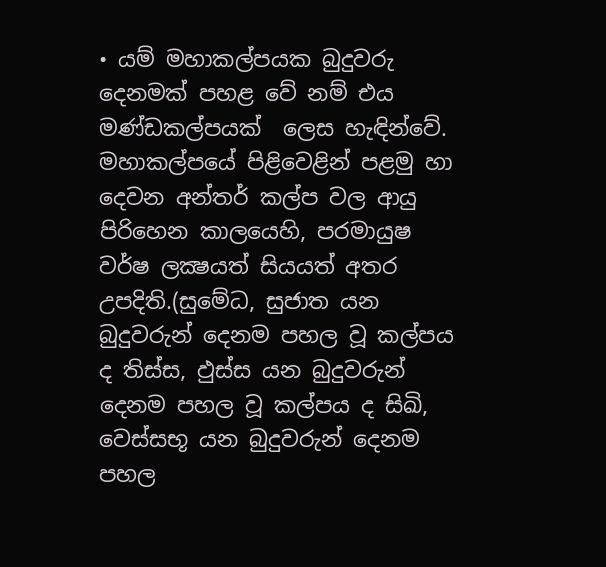• යම් මහාකල්පයක බුදුවරු දෙනමක් පහළ වේ නම් එය මණ්ඩකල්පයක්  ලෙස හැඳින්වේ. මහාකල්පයේ පිළිවෙළින් පළමු හා දෙවන අන්තර් කල්ප වල ආයු පිරිහෙන කාලයෙහි, පරමායුෂ වර්ෂ ලක්‍ෂයත් සියයත් අතර උපදිති.(සුමේධ, සුජාත යන බුදුවරුන්‌ දෙනම පහල වූ කල්පය ද තිස්ස, ඵුස්ස යන බුදුවරුන්‌ දෙනම පහල වූ කල්පය ද සිඛි, වෙස්සභූ යන බුදුවරුන්‌ දෙනම පහල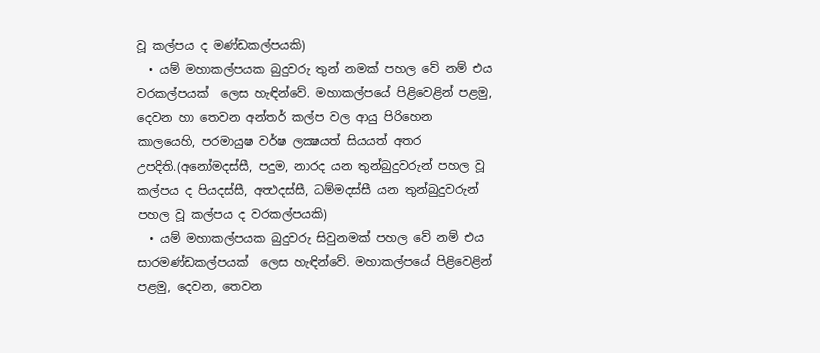වූ කල්පය ද මණ්ඩකල්පයකි)
  • යම් මහාකල්පයක බුදුවරු තුන් නමක් පහල වේ නම් එය වරකල්පයක්  ලෙස හැඳින්වේ. මහාකල්පයේ පිළිවෙළින් පළමු, දෙවන හා තෙවන අන්තර් කල්ප වල ආයු පිරිහෙන කාලයෙහි, පරමායුෂ වර්ෂ ලක්‍ෂයත් සියයත් අතර උපදිති.(අනෝමදස්සී, පදුම, නාරද යන තුන්‌බුදුවරුන්‌ පහල වූ කල්පය ද පියදස්සී, අත්‍ථදස්සී, ධම්මදස්සී යන තුන්‌බුදුවරුන්‌ පහල වූ කල්පය ද වරකල්‌පයකි)
  • යම් මහාකල්පයක බුදුවරු සිවුනමක් පහල වේ නම් එය සාරමණ්ඩකල්පයක්  ලෙස හැඳින්වේ. මහාකල්පයේ පිළිවෙළින් පළමු, දෙවන, තෙවන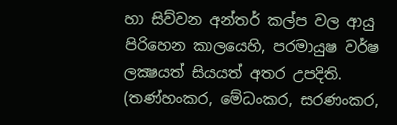හා සිව්වන අන්තර් කල්ප වල ආයු පිරිහෙන කාලයෙහි, පරමායුෂ වර්ෂ ලක්‍ෂයත් සියයත් අතර උපදිති. (තණ්හංකර, මේධංකර, සරණංකර,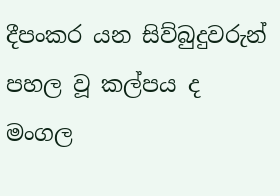දීපංකර යන සිව්බුදුවරුන්‌ පහල වූ කල්පය ද මංගල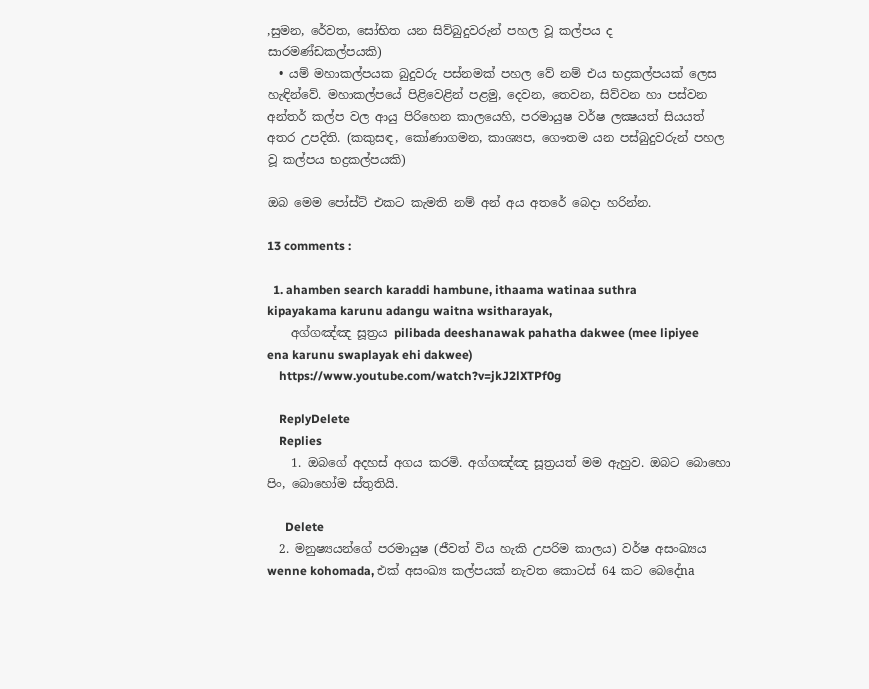,සුමන, රේවත, සෝභිත යන සිව්බුදුවරුන්‌ පහල වූ කල්පය ද සාරමණ්ඩකල්පයකි)
  • යම් මහාකල්පයක බුදුවරු පස්නමක් පහල වේ නම් එය භද්‍රකල්පයක් ලෙස හැඳින්වේ. මහාකල්පයේ පිළිවෙළින් පළමු, දෙවන, තෙවන, සිව්වන හා පස්වන අන්තර් කල්ප වල ආයු පිරිහෙන කාලයෙහි, පරමායුෂ වර්ෂ ලක්‍ෂයත් සියයත් අතර උපදිති. (කකුසඳ, කෝණාගමන, කාශ්‍යප, ගෞතම යන පස්බුදුවරුන්‌ පහල වූ කල්පය භද්‍රකල්‌පයකි)

ඔබ මෙම පෝස්ට් එකට කැමති නම් අන් අය අතරේ බෙදා හරින්න.

13 comments :

  1. ahamben search karaddi hambune, ithaama watinaa suthra kipayakama karunu adangu waitna wsitharayak,
    අග්ගඤ්ඤ සූත්‍රය pilibada deeshanawak pahatha dakwee (mee lipiyee ena karunu swaplayak ehi dakwee)
    https://www.youtube.com/watch?v=jkJ2lXTPf0g

    ReplyDelete
    Replies
    1. ඔබගේ අදහස් අගය කරමි. අග්ගඤ්ඤ සූත්‍රයත් මම ඇහුව. ඔබට බොහො පිං, බොහෝම ස්තුතියි.

      Delete
  2. මනුෂ්‍යයන්ගේ පරමායුෂ (ජීවත් විය හැකි උපරිම කාලය) වර්ෂ අසංඛ්‍යය wenne kohomada, එක් අසංඛ්‍ය කල්පයක් නැවත කොටස් 64 කට බෙදේna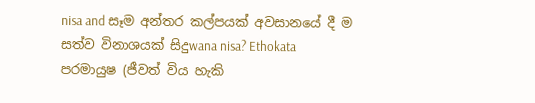nisa and සෑම අන්තර කල්පයක් අවසානයේ දී ම සත්ව විනාශයක් සිදුwana nisa? Ethokata පරමායුෂ (ජීවත් විය හැකි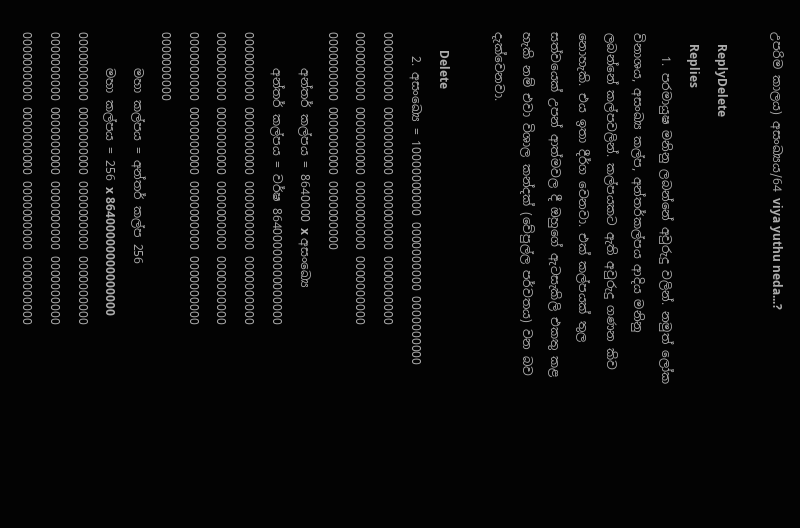උපරිම කාලය) අසංඛ්‍යය/64 viya yuthu neda...?

    ReplyDelete
    Replies
    1. පරමායුෂ මනිනු ලබන්නේ අවුරුදු වලින්. නමුත් ලෝක විනාශය, අසංඛ්‍ය කල්ප, අන්තර්කල්පය ආදිය මනිනු ලබන්නේ කල්පවලින්. කල්පයකට ඇති අවුරුදු ගණන කිව නොහැකි. එය ඉතා දීර්ග වෙනවා. එක් කල්පයක් තුල සත්වයෙක් උපන් ආත්මවල දී ඔහුගේ ඇටසැකිලි එකතු කළ හැකි නම් එවා විශාල කන්දක් (වේපුල්ල පර්වතය) වන බව දැක්වෙනවා.

      Delete
    2. අසංඛ්‍යෙ = 10000000000 0000000000 0000000000 0000000000 0000000000 0000000000 0000000000 0000000000 0000000000 0000000000 0000000000 0000000000 0000000000 0000000000
      අන්තර් කල්පය = 8640000 x අසංඛ්‍යෙ
      අන්තර් කල්පය = වර්ෂ 86400000000000000 0000000000 0000000000 0000000000 0000000000 0000000000 0000000000 0000000000 0000000000 0000000000 0000000000 0000000000 0000000000 0000000000
      මහා කල්පය = අන්තර් කල්ප 256
      මහා කල්පය = 256 x 86400000000000000 0000000000 0000000000 0000000000 0000000000 0000000000 0000000000 0000000000 0000000000 0000000000 0000000000 0000000000 0000000000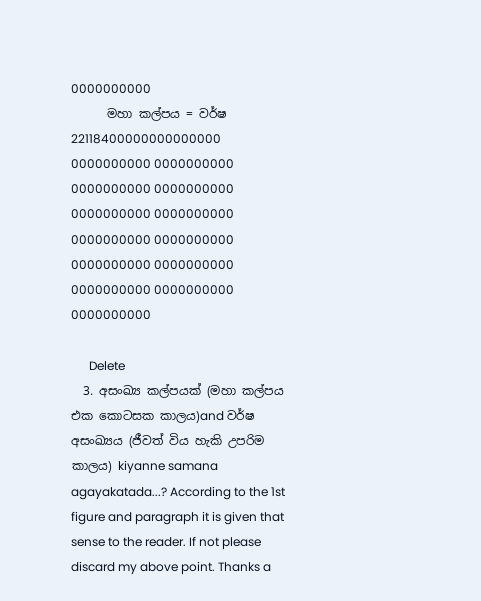0000000000
      මහා කල්පය = වර්ෂ 22118400000000000000 0000000000 0000000000 0000000000 0000000000 0000000000 0000000000 0000000000 0000000000 0000000000 0000000000 0000000000 0000000000 0000000000

      Delete
  3. අසංඛ්‍ය කල්පයක් (මහා කල්පය එක කොටසක කාලය)and වර්ෂ අසංඛ්‍යය (ජීවත් විය හැකි උපරිම කාලය) kiyanne samana agayakatada...? According to the 1st figure and paragraph it is given that sense to the reader. If not please discard my above point. Thanks a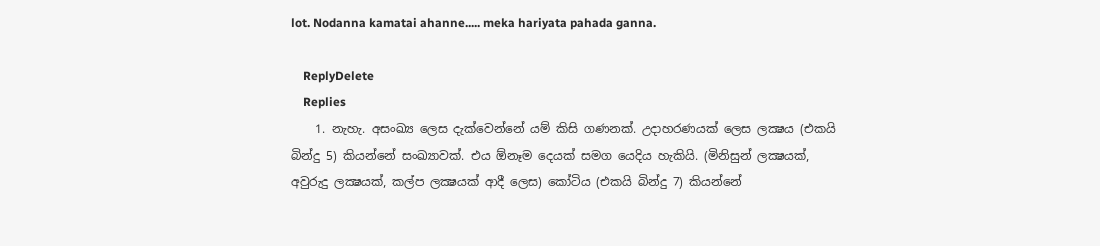lot. Nodanna kamatai ahanne..... meka hariyata pahada ganna.

    ReplyDelete
    Replies
    1. නැහැ. අසංඛ්‍ය ලෙස දැක්වෙන්නේ යම් කිසි ගණනක්. උදාහරණයක් ලෙස ලක්‍ෂය (එකයි බින්දු 5) කියන්නේ සංඛ්‍යාවක්. එය ඕනෑම දෙයක් සමග යෙදිය හැකියි. (මිනිසුන් ලක්‍ෂයක්, අවුරුදු ලක්‍ෂයක්, කල්ප ලක්‍ෂයක් ආදී ලෙස) කෝටිය (එකයි බින්දු 7) කියන්නේ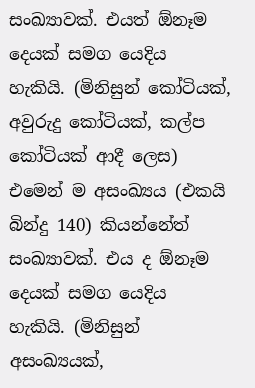සංඛ්‍යාවක්. එයත් ඕනෑම දෙයක් සමග යෙදිය හැකියි. (මිනිසුන් කෝටියක්, අවුරුදු කෝටියක්, කල්ප කෝටියක් ආදී ලෙස) එමෙන් ම අසංඛ්‍යය (එකයි බින්දු 140) කියන්නේත් සංඛ්‍යාවක්. එය ද ඕනෑම දෙයක් සමග යෙදිය හැකියි. (මිනිසුන් අසංඛ්‍යයක්,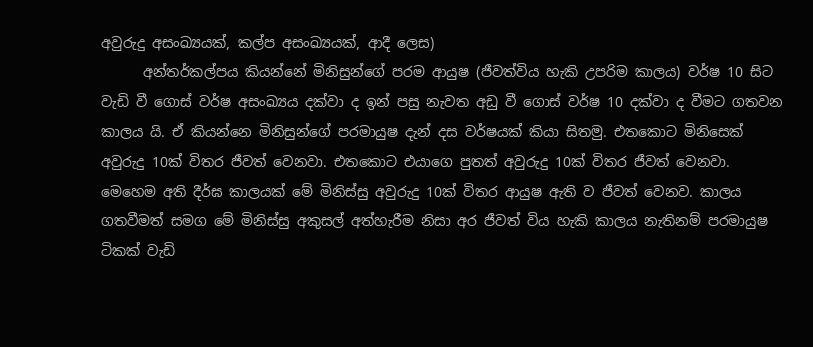අවුරුදු අසංඛ්‍යයක්, කල්ප අසංඛ්‍යයක්, ආදී ලෙස)
      අන්තර්කල්පය කියන්නේ මිනිසුන්ගේ පරම ආයුෂ (ජීවත්විය හැකි උපරිම කාලය) වර්ෂ 10 සිට වැඩි වී ගොස් වර්ෂ අසංඛ්‍යය දක්වා ද ඉන් පසු නැවත අඩු වී ගොස් වර්ෂ 10 දක්වා ද වීමට ගතවන කාලය යි. ඒ කියන්නෙ මිනිසුන්ගේ පරමායුෂ දැන් දස වර්ෂයක් කියා සිතමු. එතකොට මිනිසෙක් අවුරුදු 10ක් විතර ජීවත් වෙනවා. එතකොට එයාගෙ පුතත් අවුරුදු 10ක් විතර ජීවත් වෙනවා. මෙහෙම අති දීර්ඝ කාලයක් මේ මිනිස්සු අවුරුදු 10ක් විතර ආයුෂ ඇති ව ජීවත් වෙනව. කාලය ගතවීමත් සමග මේ මිනිස්සු අකුසල් අත්හැරීම නිසා අර ජීවත් විය හැකි කාලය නැතිනම් පරමායුෂ ටිකක් වැඩි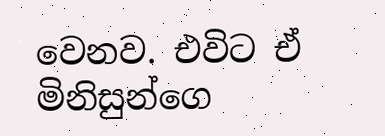වෙනව. එවිට ඒ මිනිසුන්ගෙ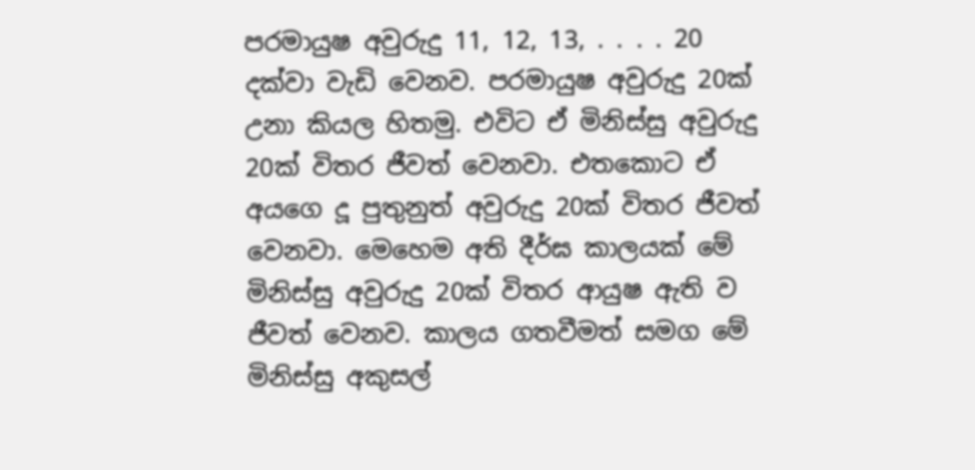පරමායුෂ අවුරුදු 11, 12, 13, . . . . 20 දක්වා වැඩි වෙනව. පරමායුෂ අවුරුදු 20ක් උනා කියල හිතමු. එවිට ඒ මිනිස්සු අවුරුදු 20ක් විතර ජීවත් වෙනවා. එතකොට ඒ අයගෙ දූ පුතුනුත් අවුරුදු 20ක් විතර ජීවත් වෙනවා. මෙහෙම අති දීර්ඝ කාලයක් මේ මිනිස්සු අවුරුදු 20ක් විතර ආයුෂ ඇති ව ජීවත් වෙනව. කාලය ගතවීමත් සමග මේ මිනිස්සු අකුසල්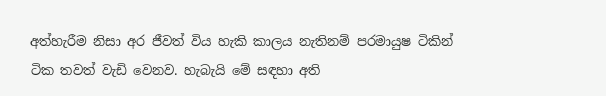අත්හැරීම නිසා අර ජීවත් විය හැකි කාලය නැතිනම් පරමායුෂ ටිකින් ටික තවත් වැඩි වෙනව. හැබැයි මේ සඳහා අති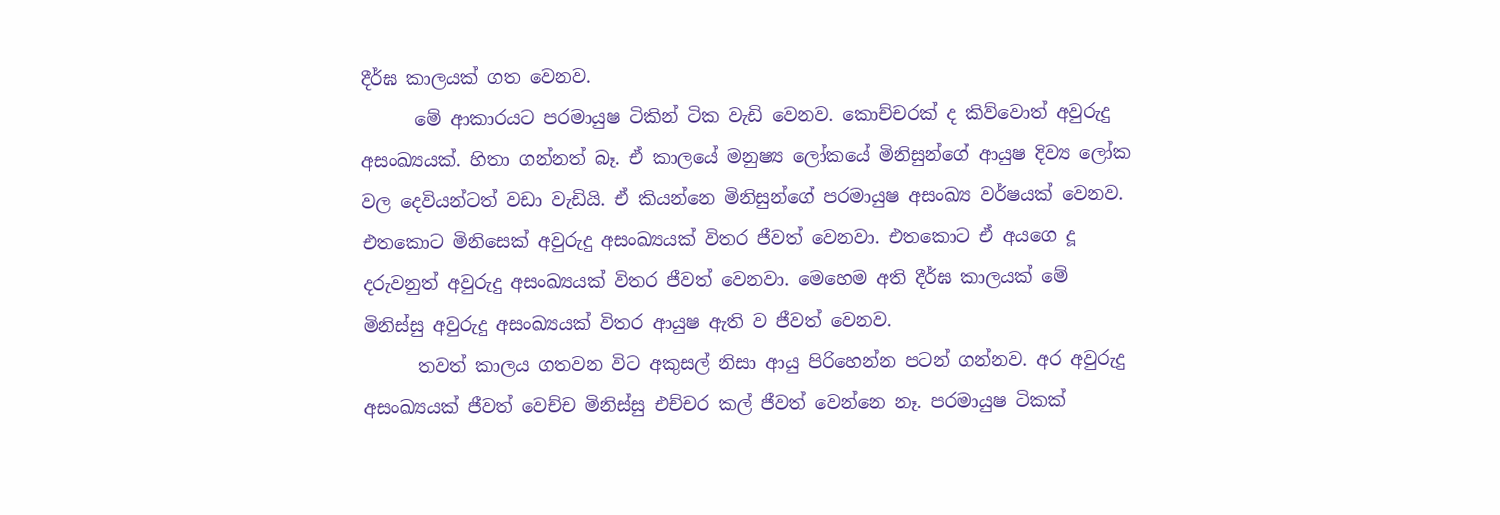දීර්ඝ කාලයක් ගත වෙනව.
      මේ ආකාරයට පරමායුෂ ටිකින් ටික වැඩි වෙනව. කොච්චරක් ද කිව්වොත් අවුරුදු අසංඛ්‍යයක්. හිතා ගන්නත් බෑ. ඒ කාලයේ මනුෂ්‍ය ලෝකයේ මිනිසුන්ගේ ආයුෂ දිව්‍ය ලෝක වල දෙවියන්ටත් වඩා වැඩියි. ඒ කියන්නෙ මිනිසුන්ගේ පරමායුෂ අසංඛ්‍ය වර්ෂයක් වෙනව. එතකොට මිනිසෙක් අවුරුදු අසංඛ්‍යයක් විතර ජීවත් වෙනවා. එතකොට ඒ අයගෙ දූ දරුවනුත් අවුරුදු අසංඛ්‍යයක් විතර ජීවත් වෙනවා. මෙහෙම අති දීර්ඝ කාලයක් මේ මිනිස්සු අවුරුදු අසංඛ්‍යයක් විතර ආයුෂ ඇති ව ජීවත් වෙනව.
      තවත් කාලය ගතවන විට අකුසල් නිසා ආයු පිරිහෙන්න පටන් ගන්නව. අර අවුරුදු අසංඛ්‍යයක් ජීවත් වෙච්ච මිනිස්සු එච්චර කල් ජීවත් වෙන්නෙ නෑ. පරමායුෂ ටිකක්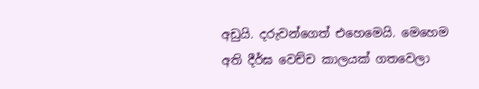අඩුයි. දරුවන්ගෙත් එහෙමෙයි. මෙහෙම අති දීර්ඝ වෙච්ච කාලයක් ගතවෙලා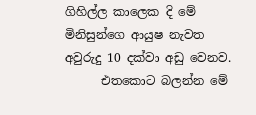ගිහිල්ල කාලෙක දි මේ මිනිසුන්ගෙ ආයුෂ නැවත අවුරුදු 10 දක්වා අඩු වෙනව.
      එතකොට බලන්න මේ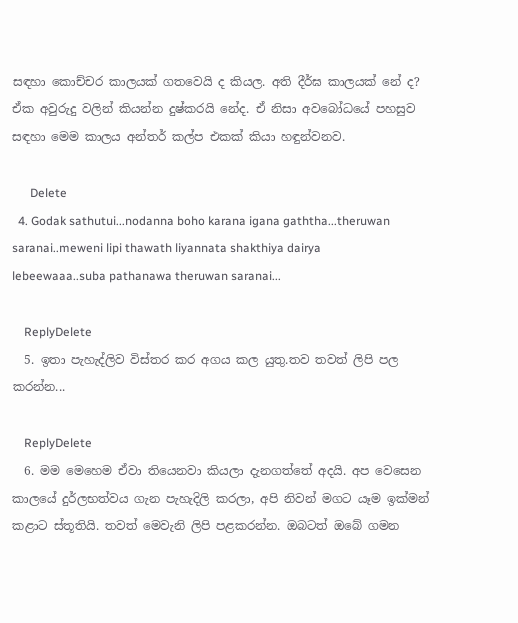සඳහා කොච්චර කාලයක් ගතවෙයි ද කියල. අති දීර්ඝ කාලයක් නේ ද? ඒක අවුරුදු වලින් කියන්න දුෂ්කරයි නේද. ඒ නිසා අවබෝධයේ පහසුව සඳහා මෙම කාලය අන්තර් කල්ප එකක් කියා හඳුන්වනව.

      Delete
  4. Godak sathutui...nodanna boho karana igana gaththa...theruwan saranai..meweni lipi thawath liyannata shakthiya dairya lebeewaaa..suba pathanawa theruwan saranai...

    ReplyDelete
  5. ඉතා පැහැද්ලිව විස්තර කර අගය කල යුතු.තව තවත් ලිපි පල කරන්න...

    ReplyDelete
  6. මම මෙහෙම ඒවා තියෙනවා කියලා දැනගත්තේ අදයි. අප වෙසෙන කාලයේ දුර්ලභත්වය ගැන පැහැදිලි කරලා, අපි නිවන් මගට යෑම ඉක්මන් කළාට ස්තූතියි. තවත් මෙවැනි ලිපි පළකරන්න. ඔබටත් ඔබේ ගමන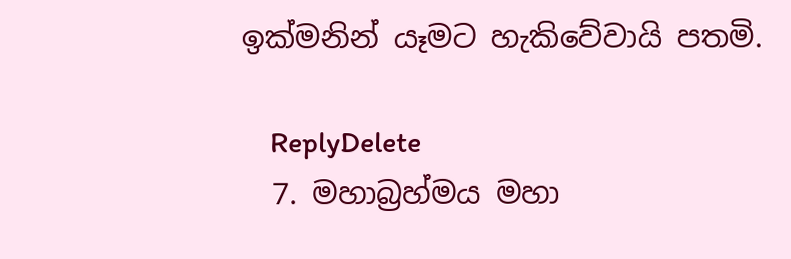ඉක්මනින් යෑමට හැකිවේවායි පතමි.

    ReplyDelete
  7. මහාබ්‍රහ්මය මහා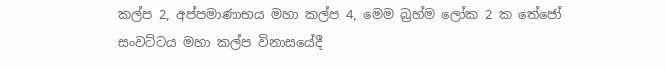කල්ප 2, අප්පමාණාභය මහා කල්ප 4, මෙම බ්‍රහ්ම ලෝක 2 ක තේජෝ සංවට්ටය මහා කල්ප විනාසයේදී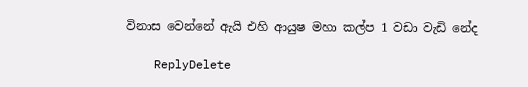විනාස වෙන්නේ ඇයි එහි ආයුෂ මහා කල්ප 1 වඩා වැඩි නේද

    ReplyDelete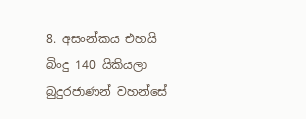8. අසංන්කය එහයි බිංදු 140 යිකියලා බුදුරජාණන් වහන්සේ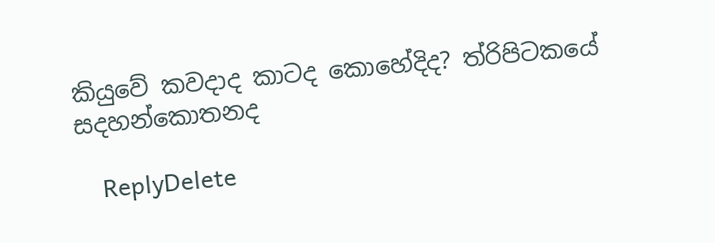කියුවේ කවදාද කාටද කොහේදිද? ත්රිපිටකයේ සදහන්කොතනද

    ReplyDelete